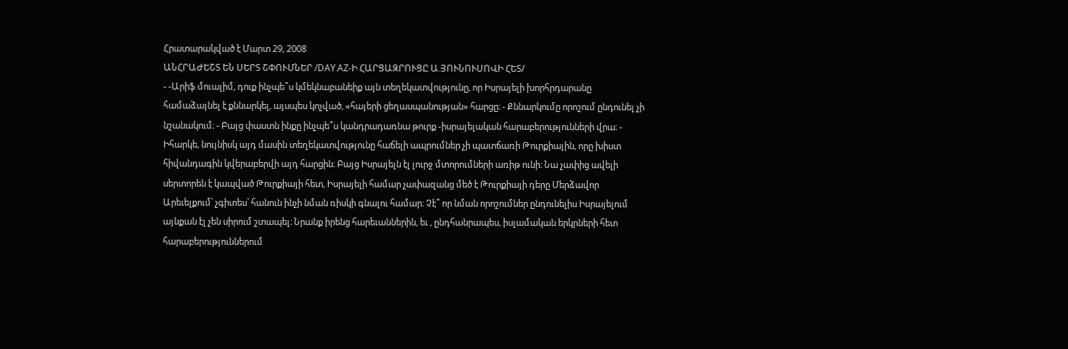Հրատարակված է Մարտ 29, 2008
ԱՆՀՐԱԺԵՇՏ ԵՆ ՍԵՐՏ ՇՓՈՒՄՆԵՐ /DAY.AZ-Ի ՀԱՐՑԱԶՐՈՒՑԸ Ա.ՅՈՒՆՈՒՍՈՎԻ ՀԵՏ/
- -Արիֆ մուալիմ, դուք ինչպե՞ս կմեկնաբանեիք այն տեղեկատվությունը, որ Իսրայելի խորհրդարանը համաձայնել է քննարկել, այսպես կոչված, «հայերի ցեղասպանության» հարցը։ - Քննարկումը որոշում ընդունել չի նշանակում։ - Բայց փաստն ինքը ինչպե՞ս կանդրադառնա թուրք -իսրայելական հարաբերությունների վրա։ - Իհարկե, նույնիսկ այդ մասին տեղեկատվությունը հաճելի ապրումներ չի պատճառի Թուրքիային, որը խիստ հիվանդագին կվերաբերվի այդ հարցին։ Բայց Իսրայելն էլ լուրջ մտորումների առիթ ունի։ Նա չափից ավելի սերտորեն է կապված Թուրքիայի հետ, Իսրայելի համար չափազանց մեծ է Թուրքիայի դերը Մերձավոր Արեւելքում՝ չգիտես՝ հանուն ինչի նման ռիսկի գնալու համար։ Չէ՞ որ նման որոշումներ ընդունելիս Իսրայելում այնքան էլ չեն սիրում շտապել։ Նրանք իրենց հարեւաններին, եւ , ընդհանրապես, իսլամական երկրների հետ հարաբերություններում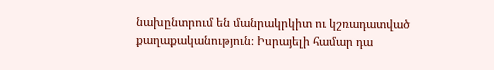նախընտրում են մանրակրկիտ ու կշռադատված քաղաքականություն։ Իսրայելի համար դա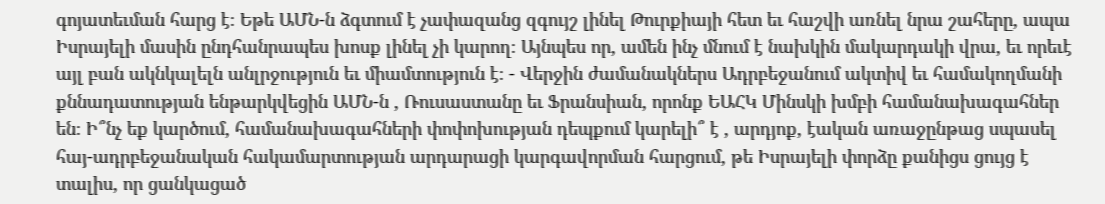գոյատեւման հարց է։ Եթե ԱՄՆ-ն ձգտում է չափազանց զգույշ լինել Թուրքիայի հետ եւ հաշվի առնել նրա շահերը, ապա Իսրայելի մասին ընդհանրապես խոսք լինել չի կարող։ Այնպես որ, ամեն ինչ մնում է նախկին մակարդակի վրա, եւ որեւէ այլ բան ակնկալելն անլրջություն եւ միամտություն է։ - Վերջին ժամանակներս Ադրբեջանում ակտիվ եւ համակողմանի քննադատության ենթարկվեցին ԱՄՆ-ն , Ռուսաստանը եւ Ֆրանսիան, որոնք ԵԱՀԿ Մինսկի խմբի համանախագահներ են։ Ի՞նչ եք կարծում, համանախագահների փոփոխության դեպքում կարելի՞ է , արդյոք, էական առաջընթաց սպասել հայ-ադրբեջանական հակամարտության արդարացի կարգավորման հարցում, թե Իսրայելի փորձը քանիցս ցույց է տալիս, որ ցանկացած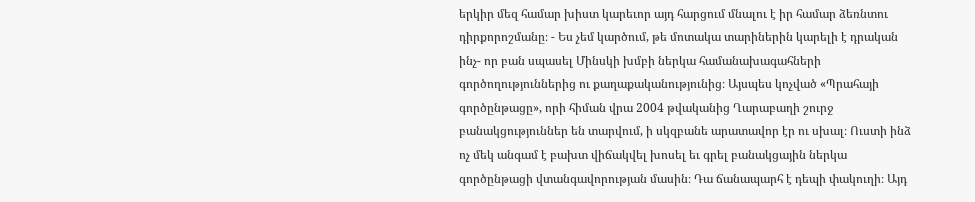երկիր մեզ համար խիստ կարեւոր այդ հարցում մնալու է իր համար ձեռնտու դիրքորոշմանը։ - Ես չեմ կարծում, թե մոտակա տարիներին կարելի է դրական ինչ- որ բան սպասել Մինսկի խմբի ներկա համանախագահների գործողություններից ու քաղաքականությունից։ Այսպես կոչված «Պրահայի գործընթացը», որի հիման վրա 2004 թվականից Ղարաբաղի շուրջ բանակցություններ են տարվում, ի սկզբանե արատավոր էր ու սխալ։ Ուստի ինձ ոչ մեկ անգամ է բախտ վիճակվել խոսել եւ գրել բանակցային ներկա գործընթացի վտանգավորության մասին։ Դա ճանապարհ է դեպի փակուղի։ Այդ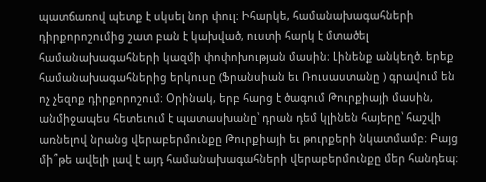պատճառով պետք է սկսել նոր փուլ։ Իհարկե, համանախագահների դիրքորոշումից շատ բան է կախված, ուստի հարկ է մտածել համանախագահների կազմի փոփոխության մասին։ Լինենք անկեղծ. երեք համանախագահներից երկուսը (Ֆրանսիան եւ Ռուսաստանը ) գրավում են ոչ չեզոք դիրքորոշում։ Օրինակ, երբ հարց է ծագում Թուրքիայի մասին, անմիջապես հետեւում է պատասխանը՝ դրան դեմ կլինեն հայերը՝ հաշվի առնելով նրանց վերաբերմունքը Թուրքիայի եւ թուրքերի նկատմամբ։ Բայց մի՞թե ավելի լավ է այդ համանախագահների վերաբերմունքը մեր հանդեպ։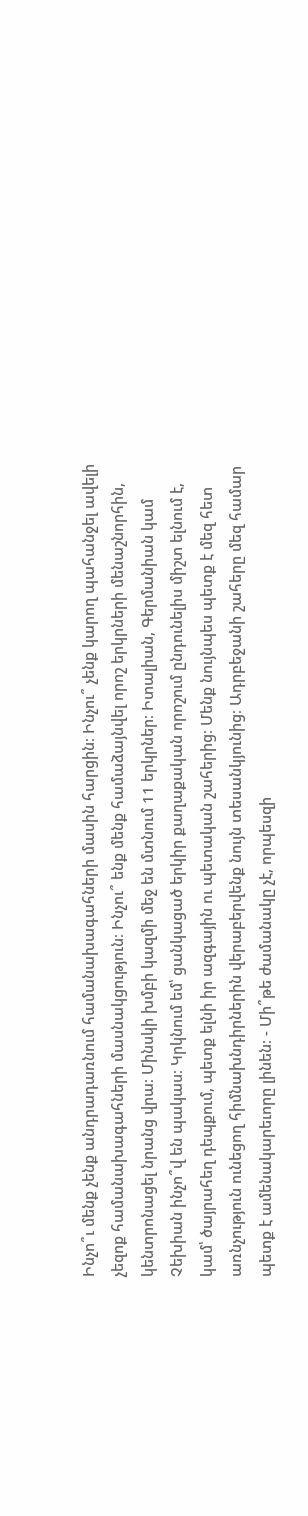Ինչո՞ւ մենք չենք անդրադառնում համանախագահների մասին հարցին։ Ինչու՞ չենք կարող պահանջել ավելի չեզոք համանախագահների մասնակցություն։ Ինչու՞ ենք մենք համաձայնվել որոշ երկրների մենաշնորհին, կենտրոնացել նրանց վրա։ Մինսկի խմբի կազմի մեջ են մտնում 11 երկրներ։ Իտալիան, Գերմանիան կամ Չեխիան ինչո՞վ են պակաս։ Կրկնում եմ՝ ցանկացած երկիր քաղաքական որոշում ընդունելիս միշտ ելնում է, կամ՝ ծայրահեղ դեպքում, պետք ելնի իր ազգային ու պետական շահերից։ Մենք նույնպես պետք է մեզ հետ առնչություն ունեցող հիմնախնդիրներին վերաբերվենք նույն տեսանկյունից։ Ադրբեջանի շահերը մեզ համար պետք է ամենակարեւորը լինեն։ - Մի՞թե ժամանակը չէ, որպեսզի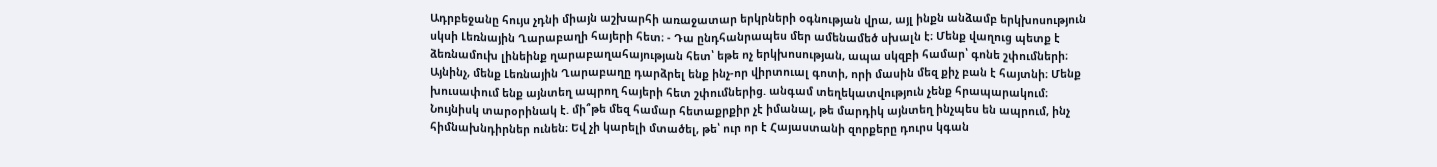Ադրբեջանը հույս չդնի միայն աշխարհի առաջատար երկրների օգնության վրա, այլ ինքն անձամբ երկխոսություն սկսի Լեռնային Ղարաբաղի հայերի հետ։ - Դա ընդհանրապես մեր ամենամեծ սխալն է։ Մենք վաղուց պետք է ձեռնամուխ լինեինք ղարաբաղահայության հետ՝ եթե ոչ երկխոսության, ապա սկզբի համար՝ գոնե շփումների։ Այնինչ, մենք Լեռնային Ղարաբաղը դարձրել ենք ինչ-որ վիրտուալ գոտի, որի մասին մեզ քիչ բան է հայտնի։ Մենք խուսափում ենք այնտեղ ապրող հայերի հետ շփումներից. անգամ տեղեկատվություն չենք հրապարակում։ Նույնիսկ տարօրինակ է. մի՞թե մեզ համար հետաքրքիր չէ իմանալ, թե մարդիկ այնտեղ ինչպես են ապրում, ինչ հիմնախնդիրներ ունեն։ Եվ չի կարելի մտածել, թե՝ ուր որ է Հայաստանի զորքերը դուրս կգան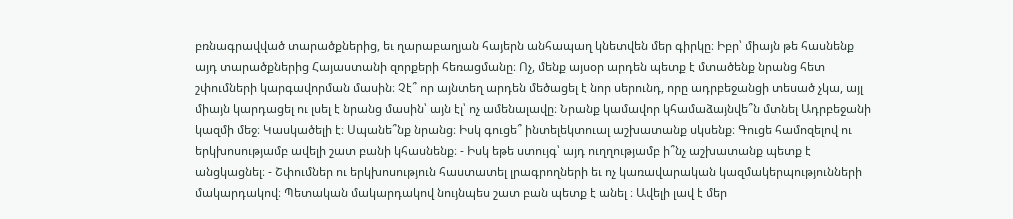բռնագրավված տարածքներից, եւ ղարաբաղյան հայերն անհապաղ կնետվեն մեր գիրկը։ Իբր՝ միայն թե հասնենք այդ տարածքներից Հայաստանի զորքերի հեռացմանը։ Ոչ, մենք այսօր արդեն պետք է մտածենք նրանց հետ շփումների կարգավորման մասին։ Չէ՞ որ այնտեղ արդեն մեծացել է նոր սերունդ, որը ադրբեջանցի տեսած չկա, այլ միայն կարդացել ու լսել է նրանց մասին՝ այն էլ՝ ոչ ամենալավը։ Նրանք կամավոր կհամաձայնվե՞ն մտնել Ադրբեջանի կազմի մեջ։ Կասկածելի է։ Սպանե՞նք նրանց։ Իսկ գուցե՞ ինտելեկտուալ աշխատանք սկսենք։ Գուցե համոզելով ու երկխոսությամբ ավելի շատ բանի կհասնենք։ - Իսկ եթե ստույգ՝ այդ ուղղությամբ ի՞նչ աշխատանք պետք է անցկացնել։ - Շփումներ ու երկխոսություն հաստատել լրագրողների եւ ոչ կառավարական կազմակերպությունների մակարդակով։ Պետական մակարդակով նույնպես շատ բան պետք է անել ։ Ավելի լավ է մեր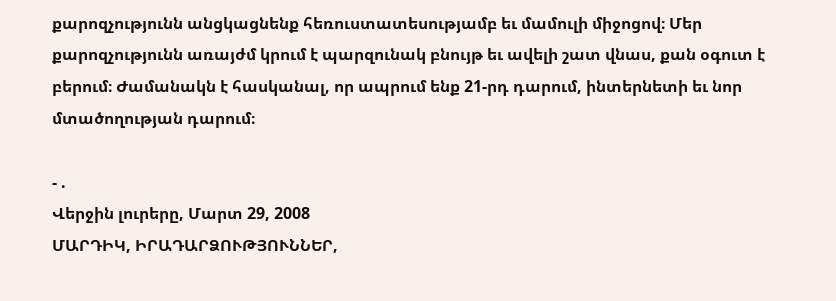քարոզչությունն անցկացնենք հեռուստատեսությամբ եւ մամուլի միջոցով։ Մեր քարոզչությունն առայժմ կրում է պարզունակ բնույթ եւ ավելի շատ վնաս, քան օգուտ է բերում։ Ժամանակն է հասկանալ, որ ապրում ենք 21-րդ դարում, ինտերնետի եւ նոր մտածողության դարում։

- .
Վերջին լուրերը, Մարտ 29, 2008
ՄԱՐԴԻԿ, ԻՐԱԴԱՐՁՈՒԹՅՈՒՆՆԵՐ,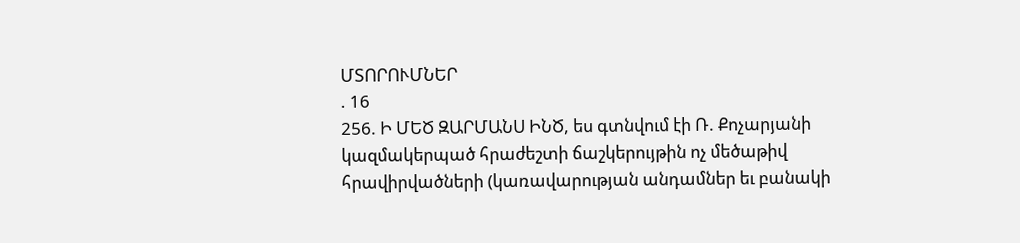ՄՏՈՐՈՒՄՆԵՐ
. 16
256. Ի ՄԵԾ ԶԱՐՄԱՆՍ ԻՆԾ, ես գտնվում էի Ռ. Քոչարյանի կազմակերպած հրաժեշտի ճաշկերույթին ոչ մեծաթիվ հրավիրվածների (կառավարության անդամներ եւ բանակի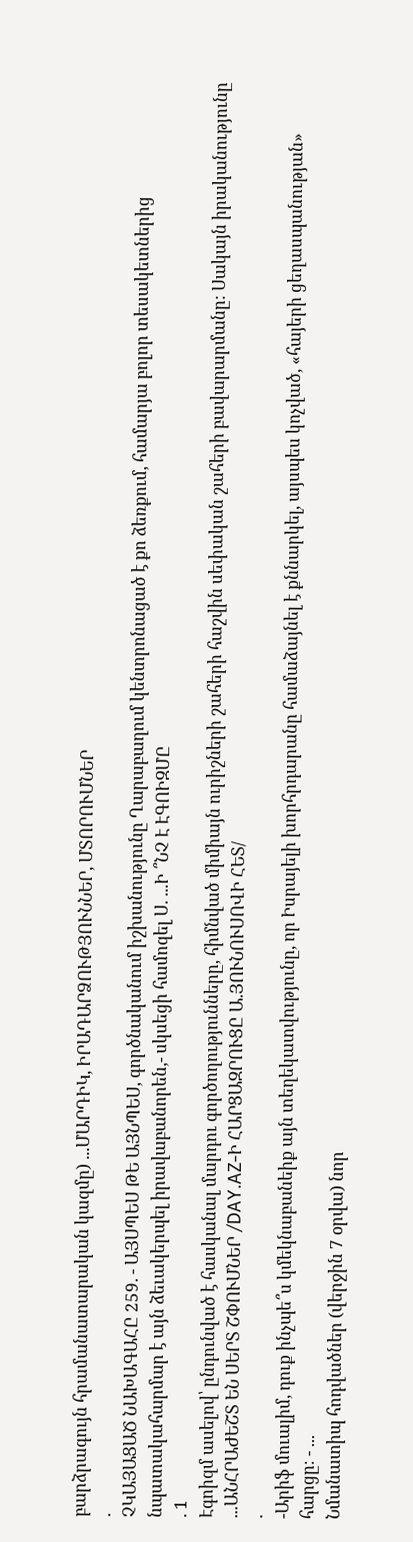բարձրագույն հրամանատարական կազմը) ...ՄԱՐԴԻԿ, ԻՐԱԴԱՐՁՈՒԹՅՈՒՆՆԵՐ, ՄՏՈՐՈՒՄՆԵՐ
.
ՉԿԱՅԱՑԱԾ ՆԱԽԱԳԱՀԸ 259. - ԱՅՍՊԵՍ ԹԵ ԱՅՆՊԵՍ, գործնականում իշխանությունը Ղարաբաղում կենտրոնացած է քո ձեռքում, համարյա բոլոր տեսակետներից նպատակահարմար է այն ձեւակերպել իրավաբանորեն,- սկսեցի համոզել Ս. ...Ի ՞ՆՉ Է ԷԳՈԻԶՄԸ
. 1
Էգոիզմ ասելով՝ ընդունված է հասկանալ մարդու գործողությունները, հիմնված միմիայն ուրիշների շահերի հաշվին սեփական շահերի բավարարմանը: Սակայն իրականությունը ...ԱՆՀՐԱԺԵՇՏ ԵՆ ՍԵՐՏ ՇՓՈՒՄՆԵՐ /DAY.AZ-Ի ՀԱՐՑԱԶՐՈՒՑԸ Ա.ՅՈՒՆՈՒՍՈՎԻ ՀԵՏ/
.
-Արիֆ մուալիմ, դուք ինչպե՞ս կմեկնաբանեիք այն տեղեկատվությունը, որ Իսրայելի խորհրդարանը համաձայնել է քննարկել, այսպես կոչված, «հայերի ցեղասպանության» հարցը։ - ...
Նմանատիպ հոդվածներ (վերջին 7 օրվա) նոր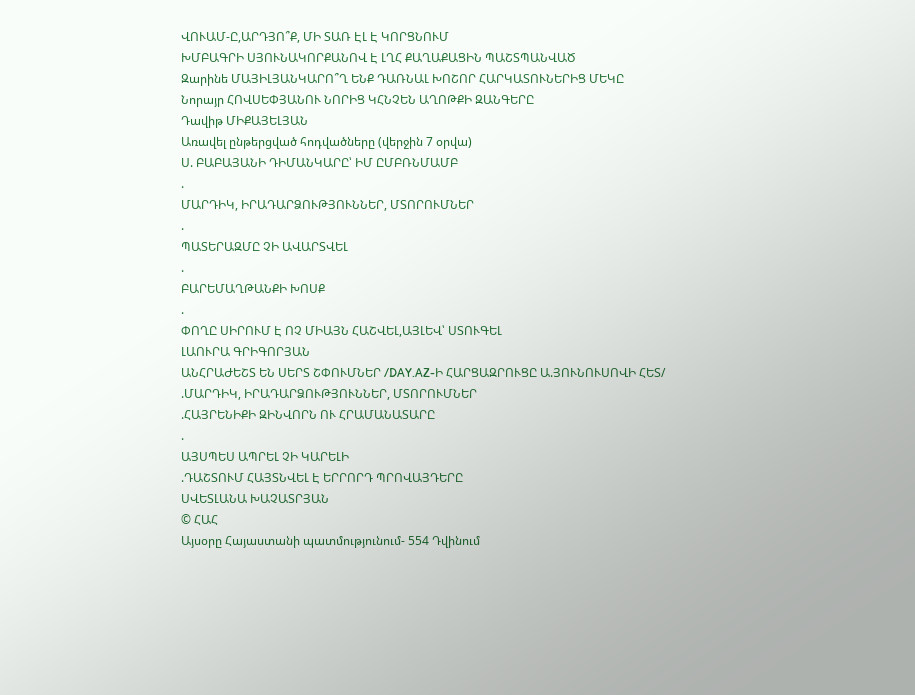ՎՈՒԱՄ-Ը,ԱՐԴՅՈ՞Ք, ՄԻ ՏԱՌ ԷԼ Է ԿՈՐՑՆՈՒՄ
ԽՄԲԱԳՐԻ ՍՅՈՒՆԱԿՈՐՔԱՆՈՎ Է ԼՂՀ ՔԱՂԱՔԱՑԻՆ ՊԱՇՏՊԱՆՎԱԾ
Զարինե ՄԱՅԻԼՅԱՆԿԱՐՈ՞Ղ ԵՆՔ ԴԱՌՆԱԼ ԽՈՇՈՐ ՀԱՐԿԱՏՈՒՆԵՐԻՑ ՄԵԿԸ
Նորայր ՀՈՎՍԵՓՅԱՆՈՒ ՆՈՐԻՑ ԿՀՆՉԵՆ ԱՂՈԹՔԻ ԶԱՆԳԵՐԸ
Դավիթ ՄԻՔԱՅԵԼՅԱՆ
Առավել ընթերցված հոդվածները (վերջին 7 օրվա)
Ս. ԲԱԲԱՅԱՆԻ ԴԻՄԱՆԿԱՐԸ՝ ԻՄ ԸՄԲՌՆՄԱՄԲ
.
ՄԱՐԴԻԿ, ԻՐԱԴԱՐՁՈՒԹՅՈՒՆՆԵՐ, ՄՏՈՐՈՒՄՆԵՐ
.
ՊԱՏԵՐԱԶՄԸ ՉԻ ԱՎԱՐՏՎԵԼ
.
ԲԱՐԵՄԱՂԹԱՆՔԻ ԽՈՍՔ
.
ՓՈՂԸ ՍԻՐՈՒՄ Է ՈՉ ՄԻԱՅՆ ՀԱՇՎԵԼ,ԱՅԼԵՎ՝ ՍՏՈՒԳԵԼ
ԼԱՈՒՐԱ ԳՐԻԳՈՐՅԱՆ
ԱՆՀՐԱԺԵՇՏ ԵՆ ՍԵՐՏ ՇՓՈՒՄՆԵՐ /DAY.AZ-Ի ՀԱՐՑԱԶՐՈՒՑԸ Ա.ՅՈՒՆՈՒՍՈՎԻ ՀԵՏ/
.ՄԱՐԴԻԿ, ԻՐԱԴԱՐՁՈՒԹՅՈՒՆՆԵՐ, ՄՏՈՐՈՒՄՆԵՐ
.ՀԱՅՐԵՆԻՔԻ ԶԻՆՎՈՐՆ ՈՒ ՀՐԱՄԱՆԱՏԱՐԸ
.
ԱՅՍՊԵՍ ԱՊՐԵԼ ՉԻ ԿԱՐԵԼԻ
.ԴԱՇՏՈՒՄ ՀԱՅՏՆՎԵԼ Է ԵՐՐՈՐԴ ՊՐՈՎԱՅԴԵՐԸ
ՍՎԵՏԼԱՆԱ ԽԱՉԱՏՐՅԱՆ
© ՀԱՀ
Այսօրը Հայաստանի պատմությունում- 554 Դվինում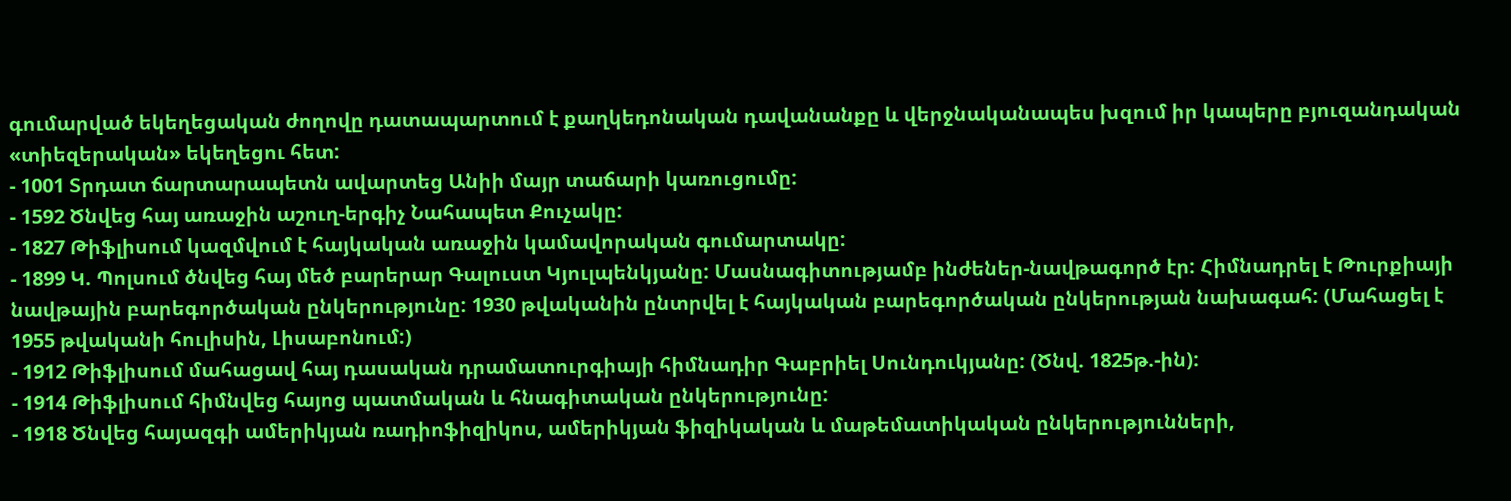գումարված եկեղեցական ժողովը դատապարտում է քաղկեդոնական դավանանքը և վերջնականապես խզում իր կապերը բյուզանդական «տիեզերական» եկեղեցու հետ:
- 1001 Տրդատ ճարտարապետն ավարտեց Անիի մայր տաճարի կառուցումը:
- 1592 Ծնվեց հայ առաջին աշուղ-երգիչ Նահապետ Քուչակը:
- 1827 Թիֆլիսում կազմվում է հայկական առաջին կամավորական գումարտակը:
- 1899 Կ. Պոլսում ծնվեց հայ մեծ բարերար Գալուստ Կյուլպենկյանը: Մասնագիտությամբ ինժեներ-նավթագործ էր: Հիմնադրել է Թուրքիայի նավթային բարեգործական ընկերությունը: 1930 թվականին ընտրվել է հայկական բարեգործական ընկերության նախագահ: (Մահացել է 1955 թվականի հուլիսին, Լիսաբոնում:)
- 1912 Թիֆլիսում մահացավ հայ դասական դրամատուրգիայի հիմնադիր Գաբրիել Սունդուկյանը: (Ծնվ. 1825թ.-ին):
- 1914 Թիֆլիսում հիմնվեց հայոց պատմական և հնագիտական ընկերությունը:
- 1918 Ծնվեց հայազգի ամերիկյան ռադիոֆիզիկոս, ամերիկյան ֆիզիկական և մաթեմատիկական ընկերությունների,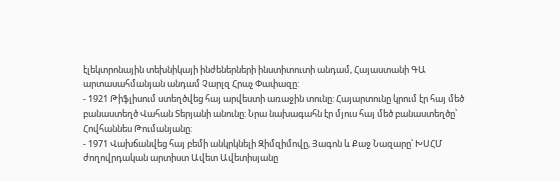էլեկտրոնային տեխնիկայի ինժեներների ինստիտուտի անդամ, Հայաստանի ԳԱ արտասահմանյան անդամ Չարլզ Հրաչ Փափազը:
- 1921 Թիֆլիսում ստեղծվեց հայ արվեստի առաջին տունը: Հայարտունը կրում էր հայ մեծ բանաստեղծ Վահան Տերյանի անունը: Նրա նախագահն էր մյուս հայ մեծ բանաստեղծը՝ Հովհաննես Թումանյանը:
- 1971 Վախճանվեց հայ բեմի անկրկնելի Զիմզիմովը, Յագոն և Քաջ Նազարը՝ ԽՍՀՄ ժողովրդական արտիստ Ավետ Ավետիսյանը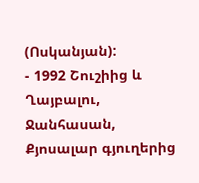(Ոսկանյան):
- 1992 Շուշիից և Ղայբալու, Ջանհասան, Քյոսալար գյուղերից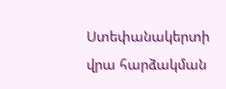Ստեփանակերտի վրա հարձակման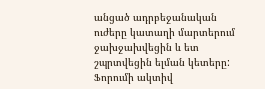անցած ադրբեջանական ուժերը կատաղի մարտերում ջախջախվեցին և ետ շպրտվեցին ելման կետերը:
Ֆորումի ակտիվ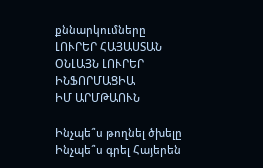քննարկումները
ԼՈՒՐԵՐ ՀԱՅԱՍՏԱՆ
ՕՆԼԱՅՆ ԼՈՒՐԵՐ
ԻՆՖՈՐՄԱՑԻԱ
ԻՄ ԱՐՄԹԱՈՒՆ

Ինչպե՞ս թողնել ծխելը
Ինչպե՞ս գրել Հայերեն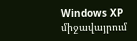Windows XP միջավայրում